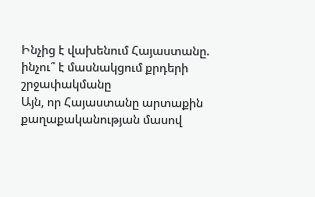Ինչից է վախենում Հայաստանը. ինչու՞ է մասնակցում քրդերի շրջափակմանը
Այն, որ Հայաստանը արտաքին քաղաքականության մասով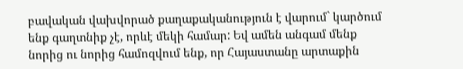բավական վախվորած քաղաքականություն է վարում` կարծում ենք գաղտնիք չէ, որևէ մեկի համար: Եվ ամեն անգամ մենք նորից ու նորից համոզվում ենք, որ Հայաստանը արտաքին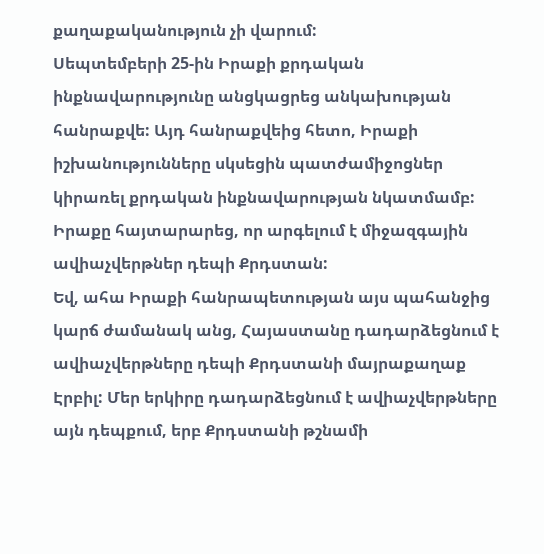քաղաքականություն չի վարում:
Սեպտեմբերի 25-ին Իրաքի քրդական ինքնավարությունը անցկացրեց անկախության հանրաքվե: Այդ հանրաքվեից հետո, Իրաքի իշխանությունները սկսեցին պատժամիջոցներ կիրառել քրդական ինքնավարության նկատմամբ: Իրաքը հայտարարեց, որ արգելում է միջազգային ավիաչվերթներ դեպի Քրդստան:
Եվ, ահա Իրաքի հանրապետության այս պահանջից կարճ ժամանակ անց, Հայաստանը դադարձեցնում է ավիաչվերթները դեպի Քրդստանի մայրաքաղաք Էրբիլ: Մեր երկիրը դադարձեցնում է ավիաչվերթները այն դեպքում, երբ Քրդստանի թշնամի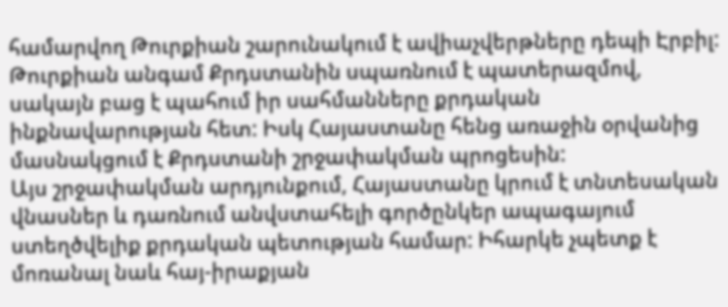համարվող Թուրքիան շարունակում է ավիաչվերթները դեպի Էրբիլ: Թուրքիան անգամ Քրդստանին սպառնում է պատերազմով, սակայն բաց է պահում իր սահմանները քրդական ինքնավարության հետ: Իսկ Հայաստանը հենց առաջին օրվանից մասնակցում է Քրդստանի շրջափակման պրոցեսին:
Այս շրջափակման արդյունքում, Հայաստանը կրում է տնտեսական վնասներ և դառնում անվստահելի գործընկեր ապագայում ստեղծվելիք քրդական պետության համար: Իհարկե չպետք է մոռանալ նաև հայ-իրաքյան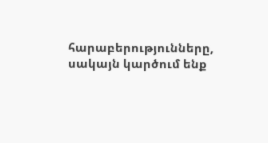հարաբերությունները, սակայն կարծում ենք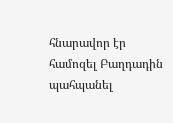հնարավոր էր համոզել Բաղդադին պահպանել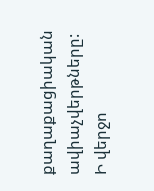քաղաքացիական ավիաչվերթները:
Ի վերջո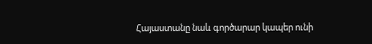Հայաստանը նաև գործարար կապեր ունի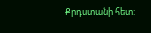Քրդստանի հետ: